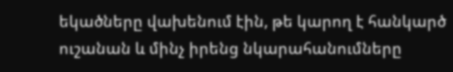եկածները վախենում էին, թե կարող է հանկարծ ուշանան և մինչ իրենց նկարահանումները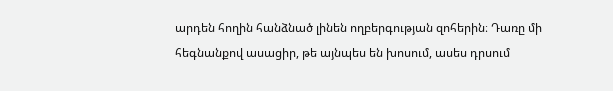արդեն հողին հանձնած լինեն ողբերգության զոհերին։ Դառը մի հեգնանքով ասացիր, թե այնպես են խոսում, ասես դրսում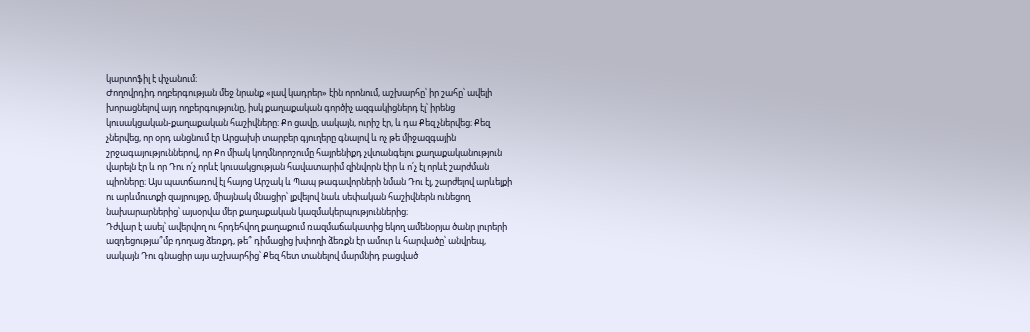կարտոֆիլ է փչանում։
Ժողովրդիդ ողբերգության մեջ նրանք «լավ կադրեր» էին որոնում, աշխարհը՝ իր շահը՝ ավելի խորացնելով այդ ողբերգությունը, իսկ քաղաքական գործիչ ազգակիցներդ էլ՝ իրենց կուսակցական-քաղաքական հաշիվները։ Քո ցավը, սակայն, ուրիշ էր, և դա Քեզ չներվեց։ Քեզ չներվեց, որ օրդ անցնում էր Արցախի տարբեր գյուղերը գնալով և ոչ թե միջազգային շրջագայություններով, որ Քո միակ կողմնորոշումը հայրենիքդ չվտանգելու քաղաքականություն վարելն էր և որ Դու ո՛չ որևէ կուսակցության հավատարիմ զինվորն էիր և ո՛չ էլ որևէ շարժման պիոները։ Այս պատճառով էլ հայոց Արշակ և Պապ թագավորների նման Դու էլ, շարժելով արևելքի ու արևմուտքի զայրույթը, միայնակ մնացիր՝ լքվելով նաև սեփական հաշիվներն ունեցող նախարարներից՝ այսօրվա մեր քաղաքական կազմակերպություններից։
Դժվար է ասել՝ ավերվող ու հրդեհվող քաղաքում ռազմաճակատից եկող ամենօրյա ծանր լուրերի ազդեցությա՞մբ դողաց ձեռքդ, թե՞ դիմացից խփողի ձեռքն էր ամուր և հարվածը՝ անվրեպ, սակայն Դու գնացիր այս աշխարհից՝ Քեզ հետ տանելով մարմնիդ բացված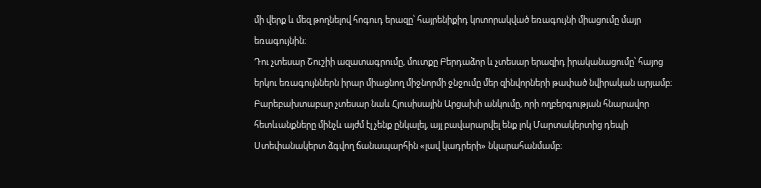մի վերք և մեզ թողնելով հոգուդ երազը՝ հայրենիքիդ կոտորակված եռագույնի միացումը մայր եռագույնին։
Դու չտեսար Շուշիի ազատագրումը, մուտքը Բերդաձոր և չտեսար երազիդ իրականացումը՝ հայոց երկու եռագույններն իրար միացնող միջնորմի ջնջումը մեր զինվորների թափած նվիրական արյամբ։ Բարեբախտաբար չտեսար նաև Հյուսիսային Արցախի անկումը, որի ողբերգության հնարավոր հետևանքները մինչև այժմ էլ չենք ընկալել, այլ բավարարվել ենք լոկ Մարտակերտից դեպի Ստեփանակերտ ձգվող ճանապարհին «լավ կադրերի» նկարահանմամբ։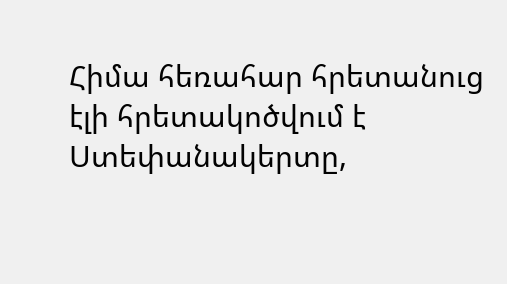Հիմա հեռահար հրետանուց էլի հրետակոծվում է Ստեփանակերտը,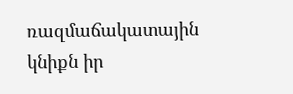ռազմաճակատային կնիքն իր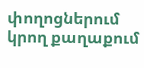փողոցներում կրող քաղաքում